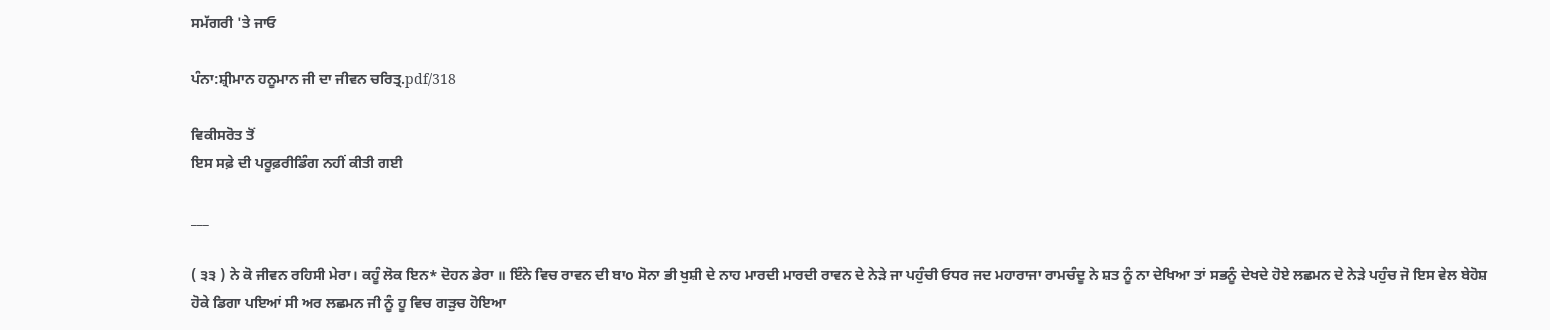ਸਮੱਗਰੀ 'ਤੇ ਜਾਓ

ਪੰਨਾ:ਸ਼੍ਰੀਮਾਨ ਹਨੂਮਾਨ ਜੀ ਦਾ ਜੀਵਨ ਚਰਿਤ੍ਰ.pdf/318

ਵਿਕੀਸਰੋਤ ਤੋਂ
ਇਸ ਸਫ਼ੇ ਦੀ ਪਰੂਫ਼ਰੀਡਿੰਗ ਨਹੀਂ ਕੀਤੀ ਗਈ

___

( ੩੩ ) ਨੇ ਕੋ ਜੀਵਨ ਰਹਿਸੀ ਮੇਰਾ। ਕਹੂੰ ਲੋਕ ਇਨ* ਦੋਹਨ ਡੇਰਾ ॥ ਇੰਨੇ ਵਿਚ ਰਾਵਨ ਦੀ ਬਾo ਸੋਨਾ ਭੀ ਖੁਸ਼ੀ ਦੇ ਨਾਹ ਮਾਰਦੀ ਮਾਰਦੀ ਰਾਵਨ ਦੇ ਨੇੜੇ ਜਾ ਪਹੁੰਚੀ ਓਧਰ ਜਦ ਮਹਾਰਾਜਾ ਰਾਮਚੰਦੂ ਨੇ ਸ਼ਤ ਨੂੰ ਨਾ ਦੇਖਿਆ ਤਾਂ ਸਭਨੂੰ ਦੇਖਦੇ ਹੋਏ ਲਛਮਨ ਦੇ ਨੇੜੇ ਪਹੁੰਚ ਜੋ ਇਸ ਵੇਲ ਬੇਹੋਸ਼ ਹੋਕੇ ਡਿਗਾ ਪਇਆਂ ਸੀ ਅਰ ਲਛਮਨ ਜੀ ਨੂੰ ਹੂ ਵਿਚ ਗੜੁਚ ਹੋਇਆ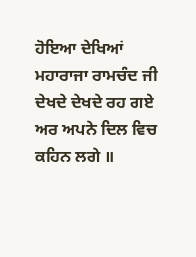ਹੋਇਆ ਦੇਖਿਆਂ ਮਹਾਰਾਜਾ ਰਾਮਚੰਦ ਜੀ ਦੇਖਦੇ ਦੇਖਦੇ ਰਹ ਗਏ ਅਰ ਅਪਨੇ ਦਿਲ ਵਿਚ ਕਹਿਨ ਲਗੇ ॥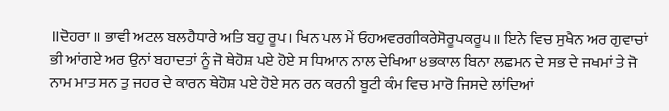॥ਦੋਹਰਾ ॥ ਭਾਵੀ ਅਟਲ ਬਲਹੈਧਾਰੇ ਅਤਿ ਬਹੁ ਰੂਪ। ਖਿਨ ਪਲ ਮੇਂ ਓਹਅਵਰਗੀਕਰੇਸੋਰੂਪਕਰੂ੫॥ ਇਨੇ ਵਿਚ ਸੁਖੈਨ ਅਰ ਗੁਵਾਚਾਂ ਭੀ ਆਂਗਏ ਅਰ ਉਨਾਂ ਬਹਾਦਤਾਂ ਨੂੰ ਜੋ ਥੇਹੋਸ਼ ਪਏ ਹੋਏ ਸ ਧਿਆਨ ਨਾਲ ਦੇਖਿਆ ੪ਭਕਾਲ ਬਿਨਾ ਲਛਮਨ ਦੇ ਸਭ ਦੇ ਜਖਮਾਂ ਤੇ ਜੋ ਨਾਮ ਮਾਤ ਸਨ ਤੁ ਜਹਰ ਦੇ ਕਾਰਨ ਥੇਹੋਸ਼ ਪਏ ਹੋਏ ਸਨ ਰਨ ਕਰਨੀ ਬੂਟੀ ਕੰਮ ਵਿਚ ਮਾਰੋ ਜਿਸਦੇ ਲਾਂਦਿਆਂ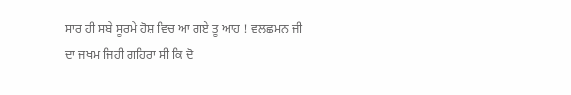ਸਾਰ ਹੀ ਸਬੇ ਸੂਰਮੇ ਹੋਸ਼ ਵਿਚ ਆ ਗਏ ਤੂ ਆਹ ! ਵਲਛਮਨ ਜੀ ਦਾ ਜਖਮ ਜਿਹੀ ਗਹਿਰਾ ਸੀ ਕਿ ਦੋ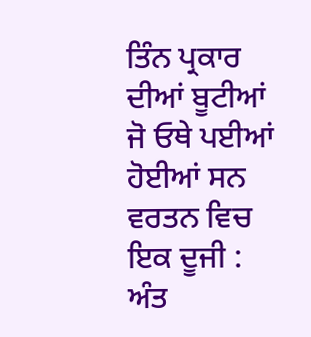ਤਿੰਨ ਪ੍ਰਕਾਰ ਦੀਆਂ ਬੂਟੀਆਂ ਜੋ ਓਥੇ ਪਈਆਂ ਹੋਈਆਂ ਸਨ ਵਰਤਨ ਵਿਚ ਇਕ ਦੂਜੀ : ਅੰਤ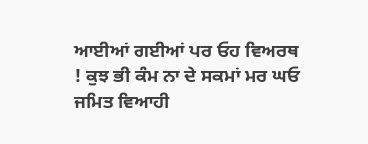ਆਈਆਂ ਗਈਆਂ ਪਰ ਓਹ ਵਿਅਰਥ ! ਕੁਝ ਭੀ ਕੰਮ ਨਾ ਦੇ ਸਕਮਾਂ ਮਰ ਘਓ ਜਮਿਤ ਵਿਆਹੀ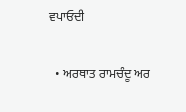ਵਪਾਓਦੀ

  • ਅਰਥਾਤ ਰਾਮਚੰਦੂ ਅਰ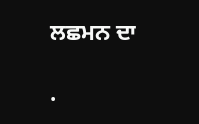ਲਛਮਨ ਦਾ

.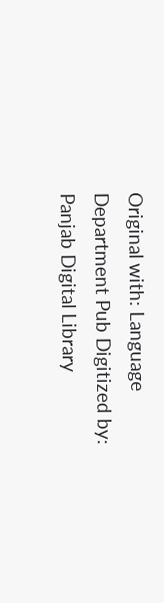Original with: Language Department Pub Digitized by: Panjab Digital Library